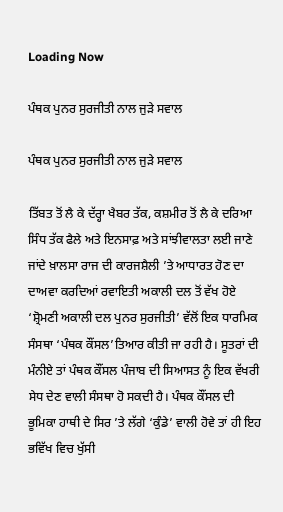Loading Now

ਪੰਥਕ ਪੁਨਰ ਸੁਰਜੀਤੀ ਨਾਲ ਜੁੜੇ ਸਵਾਲ

ਪੰਥਕ ਪੁਨਰ ਸੁਰਜੀਤੀ ਨਾਲ ਜੁੜੇ ਸਵਾਲ

ਤਿੱਬਤ ਤੋਂ ਲੈ ਕੇ ਦੱਰ੍ਹਾ ਖੈਬਰ ਤੱਕ, ਕਸ਼ਮੀਰ ਤੋਂ ਲੈ ਕੇ ਦਰਿਆ ਸਿੰਧ ਤੱਕ ਫੈਲੇ ਅਤੇ ਇਨਸਾਫ਼ ਅਤੇ ਸਾਂਝੀਵਾਲਤਾ ਲਈ ਜਾਣੇ ਜਾਂਦੇ ਖ਼ਾਲਸਾ ਰਾਜ ਦੀ ਕਾਰਜਸ਼ੈਲੀ ’ਤੇ ਆਧਾਰਤ ਹੋਣ ਦਾ ਦਾਅਵਾ ਕਰਦਿਆਂ ਰਵਾਇਤੀ ਅਕਾਲੀ ਦਲ ਤੋਂ ਵੱਖ ਹੋਏ ‘ਸ਼੍ਰੋਮਣੀ ਅਕਾਲੀ ਦਲ ਪੁਨਰ ਸੁਰਜੀਤੀ’ ਵੱਲੋਂ ਇਕ ਧਾਰਮਿਕ ਸੰਸਥਾ ‘ਪੰਥਕ ਕੌਂਸਲ’ਤਿਆਰ ਕੀਤੀ ਜਾ ਰਹੀ ਹੈ। ਸੂਤਰਾਂ ਦੀ ਮੰਨੀਏ ਤਾਂ ਪੰਥਕ ਕੌਂਸਲ ਪੰਜਾਬ ਦੀ ਸਿਆਸਤ ਨੂੰ ਇਕ ਵੱਖਰੀ ਸੇਧ ਦੇਣ ਵਾਲੀ ਸੰਸਥਾ ਹੋ ਸਕਦੀ ਹੈ। ਪੰਥਕ ਕੌਂਸਲ ਦੀ ਭੂਮਿਕਾ ਹਾਥੀ ਦੇ ਸਿਰ ’ਤੇ ਲੱਗੇ ‘ਕੁੰਡੇ’ ਵਾਲੀ ਹੋਵੇ ਤਾਂ ਹੀ ਇਹ ਭਵਿੱਖ ਵਿਚ ਖੁੱਸੀ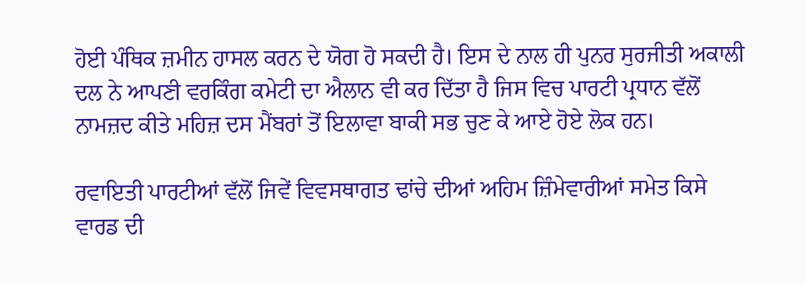ਹੋਈ ਪੰਥਿਕ ਜ਼ਮੀਨ ਹਾਸਲ ਕਰਨ ਦੇ ਯੋਗ ਹੋ ਸਕਦੀ ਹੈ। ਇਸ ਦੇ ਨਾਲ ਹੀ ਪੁਨਰ ਸੁਰਜੀਤੀ ਅਕਾਲੀ ਦਲ ਨੇ ਆਪਣੀ ਵਰਕਿੰਗ ਕਮੇਟੀ ਦਾ ਐਲਾਨ ਵੀ ਕਰ ਦਿੱਤਾ ਹੈ ਜਿਸ ਵਿਚ ਪਾਰਟੀ ਪ੍ਰਧਾਨ ਵੱਲੋਂ ਨਾਮਜ਼ਦ ਕੀਤੇ ਮਹਿਜ਼ ਦਸ ਮੈਂਬਰਾਂ ਤੋਂ ਇਲਾਵਾ ਬਾਕੀ ਸਭ ਚੁਣ ਕੇ ਆਏ ਹੋਏ ਲੋਕ ਹਨ।

ਰਵਾਇਤੀ ਪਾਰਟੀਆਂ ਵੱਲੋਂ ਜਿਵੇਂ ਵਿਵਸਥਾਗਤ ਢਾਂਚੇ ਦੀਆਂ ਅਹਿਮ ਜ਼ਿੰਮੇਵਾਰੀਆਂ ਸਮੇਤ ਕਿਸੇ ਵਾਰਡ ਦੀ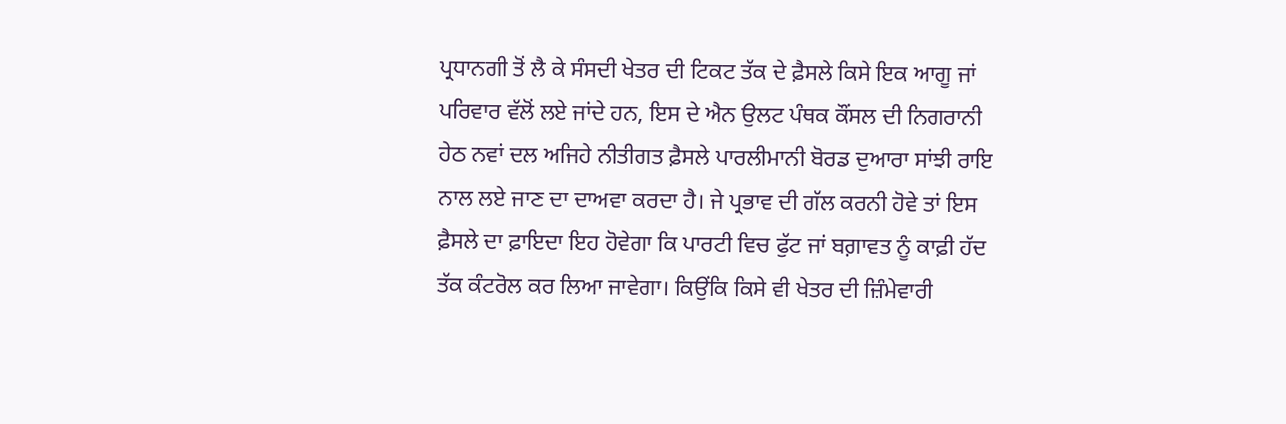ਪ੍ਰਧਾਨਗੀ ਤੋਂ ਲੈ ਕੇ ਸੰਸਦੀ ਖੇਤਰ ਦੀ ਟਿਕਟ ਤੱਕ ਦੇ ਫ਼ੈਸਲੇ ਕਿਸੇ ਇਕ ਆਗੂ ਜਾਂ ਪਰਿਵਾਰ ਵੱਲੋਂ ਲਏ ਜਾਂਦੇ ਹਨ, ਇਸ ਦੇ ਐਨ ਉਲਟ ਪੰਥਕ ਕੌਂਸਲ ਦੀ ਨਿਗਰਾਨੀ ਹੇਠ ਨਵਾਂ ਦਲ ਅਜਿਹੇ ਨੀਤੀਗਤ ਫ਼ੈਸਲੇ ਪਾਰਲੀਮਾਨੀ ਬੋਰਡ ਦੁਆਰਾ ਸਾਂਝੀ ਰਾਇ ਨਾਲ ਲਏ ਜਾਣ ਦਾ ਦਾਅਵਾ ਕਰਦਾ ਹੈ। ਜੇ ਪ੍ਰਭਾਵ ਦੀ ਗੱਲ ਕਰਨੀ ਹੋਵੇ ਤਾਂ ਇਸ ਫ਼ੈਸਲੇ ਦਾ ਫ਼ਾਇਦਾ ਇਹ ਹੋਵੇਗਾ ਕਿ ਪਾਰਟੀ ਵਿਚ ਫੁੱਟ ਜਾਂ ਬਗ਼ਾਵਤ ਨੂੰ ਕਾਫ਼ੀ ਹੱਦ ਤੱਕ ਕੰਟਰੋਲ ਕਰ ਲਿਆ ਜਾਵੇਗਾ। ਕਿਉਂਕਿ ਕਿਸੇ ਵੀ ਖੇਤਰ ਦੀ ਜ਼ਿੰਮੇਵਾਰੀ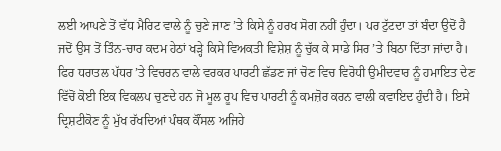ਲਈ ਆਪਣੇ ਤੋਂ ਵੱਧ ਮੈਰਿਟ ਵਾਲੇ ਨੂੰ ਚੁਣੇ ਜਾਣ ’ਤੇ ਕਿਸੇ ਨੂੰ ਹਰਖ ਸੋਗ ਨਹੀਂ ਹੁੰਦਾ। ਪਰ ਟੁੱਟਦਾ ਤਾਂ ਬੰਦਾ ਉਦੋਂ ਹੈ ਜਦੋਂ ਉਸ ਤੋਂ ਤਿੰਨ-ਚਾਰ ਕਦਮ ਹੇਠਾਂ ਖੜ੍ਹੇ ਕਿਸੇ ਵਿਅਕਤੀ ਵਿਸ਼ੇਸ਼ ਨੂੰ ਚੁੱਕ ਕੇ ਸਾਡੇ ਸਿਰ ’ਤੇ ਬਿਠਾ ਦਿੱਤਾ ਜਾਂਦਾ ਹੈ। ਫਿਰ ਧਰਾਤਲ ਪੱਧਰ ’ਤੇ ਵਿਚਰਨ ਵਾਲੇ ਵਰਕਰ ਪਾਰਟੀ ਛੱਡਣ ਜਾਂ ਚੋਣ ਵਿਚ ਵਿਰੋਧੀ ਉਮੀਦਵਾਰ ਨੂੰ ਹਮਾਇਤ ਦੇਣ ਵਿੱਚੋਂ ਕੋਈ ਇਕ ਵਿਕਲਪ ਚੁਣਦੇ ਹਨ ਜੋ ਮੂਲ ਰੂਪ ਵਿਚ ਪਾਰਟੀ ਨੂੰ ਕਮਜ਼ੋਰ ਕਰਨ ਵਾਲੀ ਕਵਾਇਦ ਹੁੰਦੀ ਹੈ। ਇਸੇ ਦ੍ਰਿਸ਼ਟੀਕੋਣ ਨੂੰ ਮੁੱਖ ਰੱਖਦਿਆਂ ਪੰਥਕ ਕੌਂਸਲ ਅਜਿਹੇ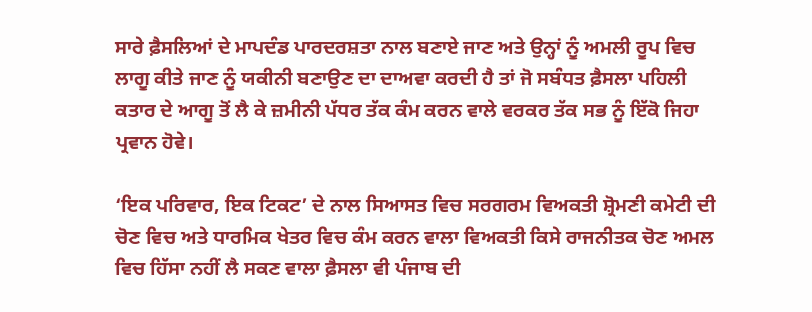ਸਾਰੇ ਫ਼ੈਸਲਿਆਂ ਦੇ ਮਾਪਦੰਡ ਪਾਰਦਰਸ਼ਤਾ ਨਾਲ ਬਣਾਏ ਜਾਣ ਅਤੇ ਉਨ੍ਹਾਂ ਨੂੰ ਅਮਲੀ ਰੂਪ ਵਿਚ ਲਾਗੂ ਕੀਤੇ ਜਾਣ ਨੂੰ ਯਕੀਨੀ ਬਣਾਉਣ ਦਾ ਦਾਅਵਾ ਕਰਦੀ ਹੈ ਤਾਂ ਜੋ ਸਬੰਧਤ ਫ਼ੈਸਲਾ ਪਹਿਲੀ ਕਤਾਰ ਦੇ ਆਗੂ ਤੋਂ ਲੈ ਕੇ ਜ਼ਮੀਨੀ ਪੱਧਰ ਤੱਕ ਕੰਮ ਕਰਨ ਵਾਲੇ ਵਰਕਰ ਤੱਕ ਸਭ ਨੂੰ ਇੱਕੋ ਜਿਹਾ ਪ੍ਰਵਾਨ ਹੋਵੇ।

‘ਇਕ ਪਰਿਵਾਰ, ਇਕ ਟਿਕਟ’ ਦੇ ਨਾਲ ਸਿਆਸਤ ਵਿਚ ਸਰਗਰਮ ਵਿਅਕਤੀ ਸ਼੍ਰੋਮਣੀ ਕਮੇਟੀ ਦੀ ਚੋਣ ਵਿਚ ਅਤੇ ਧਾਰਮਿਕ ਖੇਤਰ ਵਿਚ ਕੰਮ ਕਰਨ ਵਾਲਾ ਵਿਅਕਤੀ ਕਿਸੇ ਰਾਜਨੀਤਕ ਚੋਣ ਅਮਲ ਵਿਚ ਹਿੱਸਾ ਨਹੀਂ ਲੈ ਸਕਣ ਵਾਲਾ ਫ਼ੈਸਲਾ ਵੀ ਪੰਜਾਬ ਦੀ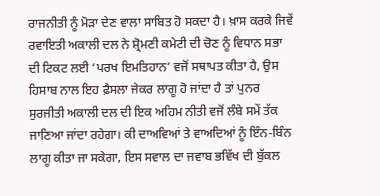ਰਾਜਨੀਤੀ ਨੂੰ ਮੋੜਾ ਦੇਣ ਵਾਲਾ ਸਾਬਿਤ ਹੋ ਸਕਦਾ ਹੈ। ਖ਼ਾਸ ਕਰਕੇ ਜਿਵੇਂ ਰਵਾਇਤੀ ਅਕਾਲੀ ਦਲ ਨੇ ਸ਼੍ਰੋਮਣੀ ਕਮੇਟੀ ਦੀ ਚੋਣ ਨੂੰ ਵਿਧਾਨ ਸਭਾ ਦੀ ਟਿਕਟ ਲਈ ‘ਪਰਖ ਇਮਤਿਹਾਨ’ ਵਜੋਂ ਸਥਾਪਤ ਕੀਤਾ ਹੈ, ਉਸ ਹਿਸਾਬ ਨਾਲ ਇਹ ਫ਼ੈਸਲਾ ਜੇਕਰ ਲਾਗੂ ਹੋ ਜਾਂਦਾ ਹੈ ਤਾਂ ਪੁਨਰ ਸੁਰਜੀਤੀ ਅਕਾਲੀ ਦਲ ਦੀ ਇਕ ਅਹਿਮ ਨੀਤੀ ਵਜੋਂ ਲੰਬੇ ਸਮੇਂ ਤੱਕ ਜਾਣਿਆ ਜਾਂਦਾ ਰਹੇਗਾ। ਕੀ ਦਾਅਵਿਆਂ ਤੇ ਵਾਅਦਿਆਂ ਨੂੰ ਇੰਨ-ਬਿੰਨ ਲਾਗੂ ਕੀਤਾ ਜਾ ਸਕੇਗਾ, ਇਸ ਸਵਾਲ ਦਾ ਜਵਾਬ ਭਵਿੱਖ ਦੀ ਬੁੱਕਲ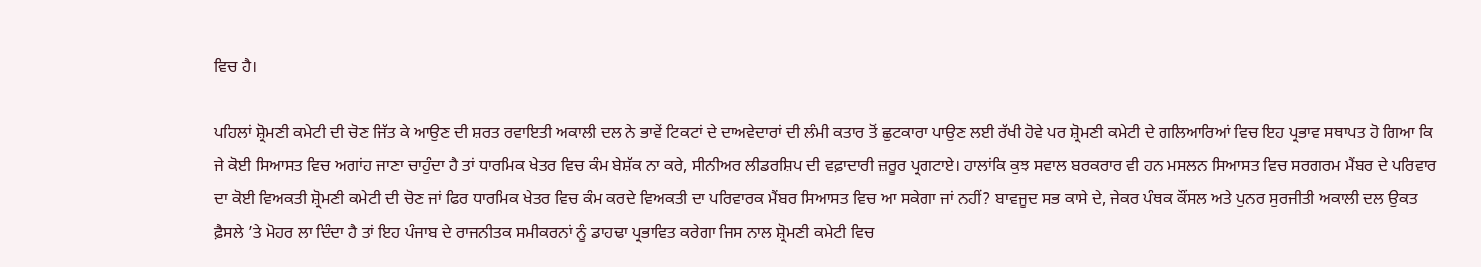ਵਿਚ ਹੈ।

ਪਹਿਲਾਂ ਸ਼੍ਰੋਮਣੀ ਕਮੇਟੀ ਦੀ ਚੋਣ ਜਿੱਤ ਕੇ ਆਉਣ ਦੀ ਸ਼ਰਤ ਰਵਾਇਤੀ ਅਕਾਲੀ ਦਲ ਨੇ ਭਾਵੇਂ ਟਿਕਟਾਂ ਦੇ ਦਾਅਵੇਦਾਰਾਂ ਦੀ ਲੰਮੀ ਕਤਾਰ ਤੋਂ ਛੁਟਕਾਰਾ ਪਾਉਣ ਲਈ ਰੱਖੀ ਹੋਵੇ ਪਰ ਸ਼੍ਰੋਮਣੀ ਕਮੇਟੀ ਦੇ ਗਲਿਆਰਿਆਂ ਵਿਚ ਇਹ ਪ੍ਰਭਾਵ ਸਥਾਪਤ ਹੋ ਗਿਆ ਕਿ ਜੇ ਕੋਈ ਸਿਆਸਤ ਵਿਚ ਅਗਾਂਹ ਜਾਣਾ ਚਾਹੁੰਦਾ ਹੈ ਤਾਂ ਧਾਰਮਿਕ ਖੇਤਰ ਵਿਚ ਕੰਮ ਬੇਸ਼ੱਕ ਨਾ ਕਰੇ, ਸੀਨੀਅਰ ਲੀਡਰਸ਼ਿਪ ਦੀ ਵਫ਼ਾਦਾਰੀ ਜ਼ਰੂਰ ਪ੍ਰਗਟਾਏ। ਹਾਲਾਂਕਿ ਕੁਝ ਸਵਾਲ ਬਰਕਰਾਰ ਵੀ ਹਨ ਮਸਲਨ ਸਿਆਸਤ ਵਿਚ ਸਰਗਰਮ ਮੈਂਬਰ ਦੇ ਪਰਿਵਾਰ ਦਾ ਕੋਈ ਵਿਅਕਤੀ ਸ਼੍ਰੋਮਣੀ ਕਮੇਟੀ ਦੀ ਚੋਣ ਜਾਂ ਫਿਰ ਧਾਰਮਿਕ ਖੇਤਰ ਵਿਚ ਕੰਮ ਕਰਦੇ ਵਿਅਕਤੀ ਦਾ ਪਰਿਵਾਰਕ ਮੈਂਬਰ ਸਿਆਸਤ ਵਿਚ ਆ ਸਕੇਗਾ ਜਾਂ ਨਹੀਂ? ਬਾਵਜੂਦ ਸਭ ਕਾਸੇ ਦੇ, ਜੇਕਰ ਪੰਥਕ ਕੌਂਸਲ ਅਤੇ ਪੁਨਰ ਸੁਰਜੀਤੀ ਅਕਾਲੀ ਦਲ ਉਕਤ ਫ਼ੈਸਲੇ ’ਤੇ ਮੋਹਰ ਲਾ ਦਿੰਦਾ ਹੈ ਤਾਂ ਇਹ ਪੰਜਾਬ ਦੇ ਰਾਜਨੀਤਕ ਸਮੀਕਰਨਾਂ ਨੂੰ ਡਾਹਢਾ ਪ੍ਰਭਾਵਿਤ ਕਰੇਗਾ ਜਿਸ ਨਾਲ ਸ਼੍ਰੋਮਣੀ ਕਮੇਟੀ ਵਿਚ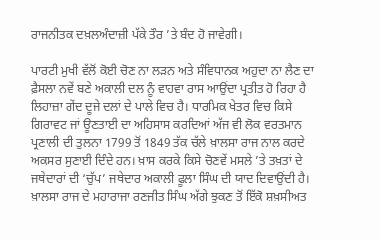ਰਾਜਨੀਤਕ ਦਖ਼ਲਅੰਦਾਜ਼ੀ ਪੱਕੇ ਤੌਰ ’ਤੇ ਬੰਦ ਹੋ ਜਾਵੇਗੀ।

ਪਾਰਟੀ ਮੁਖੀ ਵੱਲੋਂ ਕੋਈ ਚੋਣ ਨਾ ਲੜਨ ਅਤੇ ਸੰਵਿਧਾਨਕ ਅਹੁਦਾ ਨਾ ਲੈਣ ਦਾ ਫ਼ੈਸਲਾ ਨਵੇਂ ਬਣੇ ਅਕਾਲੀ ਦਲ ਨੂੰ ਵਾਹਵਾ ਰਾਸ ਆਉਂਦਾ ਪ੍ਰਤੀਤ ਹੋ ਰਿਹਾ ਹੈ ਲਿਹਾਜ਼ਾ ਗੇਂਦ ਦੂਜੇ ਦਲਾਂ ਦੇ ਪਾਲੇ ਵਿਚ ਹੈ। ਧਾਰਮਿਕ ਖੇਤਰ ਵਿਚ ਕਿਸੇ ਗਿਰਾਵਟ ਜਾਂ ਊਣਤਾਈ ਦਾ ਅਹਿਸਾਸ ਕਰਦਿਆਂ ਅੱਜ ਵੀ ਲੋਕ ਵਰਤਮਾਨ ਪ੍ਰਣਾਲੀ ਦੀ ਤੁਲਨਾ 1799 ਤੋਂ 1849 ਤੱਕ ਚੱਲੇ ਖ਼ਾਲਸਾ ਰਾਜ ਨਾਲ ਕਰਦੇ ਅਕਸਰ ਸੁਣਾਈ ਦਿੰਦੇ ਹਨ। ਖ਼ਾਸ ਕਰਕੇ ਕਿਸੇ ਚੋਣਵੇਂ ਮਸਲੇ ’ਤੇ ਤਖ਼ਤਾਂ ਦੇ ਜਥੇਦਾਰਾਂ ਦੀ ‘ਚੁੱਪ’ ਜਥੇਦਾਰ ਅਕਾਲੀ ਫੂਲਾ ਸਿੰਘ ਦੀ ਯਾਦ ਦਿਵਾਉਂਦੀ ਹੈ। ਖ਼ਾਲਸਾ ਰਾਜ ਦੇ ਮਹਾਰਾਜਾ ਰਣਜੀਤ ਸਿੰਘ ਅੱਗੇ ਝੁਕਣ ਤੋਂ ਇੱਕੋ ਸ਼ਖ਼ਸੀਅਤ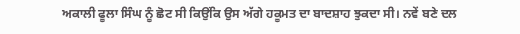ਅਕਾਲੀ ਫੂਲਾ ਸਿੰਘ ਨੂੰ ਛੋਟ ਸੀ ਕਿਉਂਕਿ ਉਸ ਅੱਗੇ ਹਕੂਮਤ ਦਾ ਬਾਦਸ਼ਾਹ ਝੁਕਦਾ ਸੀ। ਨਵੇਂ ਬਣੇ ਦਲ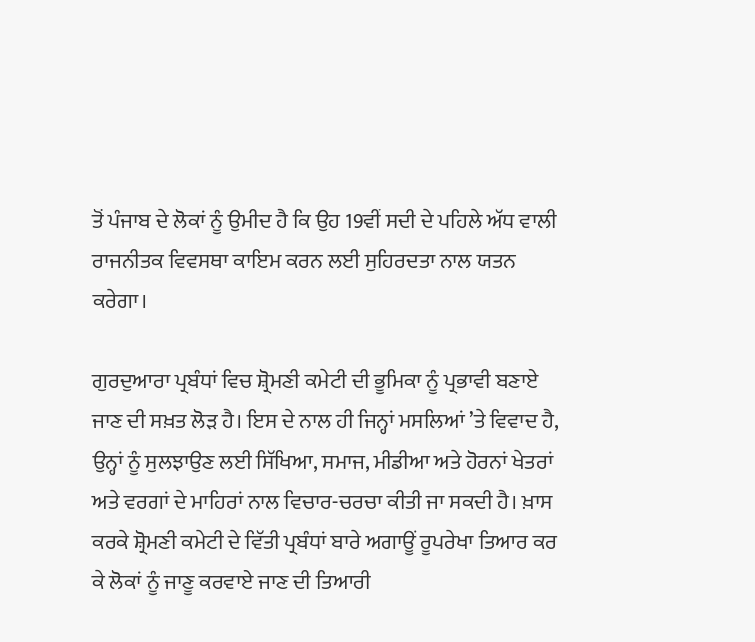ਤੋਂ ਪੰਜਾਬ ਦੇ ਲੋਕਾਂ ਨੂੰ ਉਮੀਦ ਹੈ ਕਿ ਉਹ 19ਵੀਂ ਸਦੀ ਦੇ ਪਹਿਲੇ ਅੱਧ ਵਾਲੀ ਰਾਜਨੀਤਕ ਵਿਵਸਥਾ ਕਾਇਮ ਕਰਨ ਲਈ ਸੁਹਿਰਦਤਾ ਨਾਲ ਯਤਨ ਕਰੇਗਾ।

ਗੁਰਦੁਆਰਾ ਪ੍ਰਬੰਧਾਂ ਵਿਚ ਸ਼੍ਰੋਮਣੀ ਕਮੇਟੀ ਦੀ ਭੂਮਿਕਾ ਨੂੰ ਪ੍ਰਭਾਵੀ ਬਣਾਏ ਜਾਣ ਦੀ ਸਖ਼ਤ ਲੋੜ ਹੈ। ਇਸ ਦੇ ਨਾਲ ਹੀ ਜਿਨ੍ਹਾਂ ਮਸਲਿਆਂ ’ਤੇ ਵਿਵਾਦ ਹੈ, ਉਨ੍ਹਾਂ ਨੂੰ ਸੁਲਝਾਉਣ ਲਈ ਸਿੱਖਿਆ, ਸਮਾਜ, ਮੀਡੀਆ ਅਤੇ ਹੋਰਨਾਂ ਖੇਤਰਾਂ ਅਤੇ ਵਰਗਾਂ ਦੇ ਮਾਹਿਰਾਂ ਨਾਲ ਵਿਚਾਰ-ਚਰਚਾ ਕੀਤੀ ਜਾ ਸਕਦੀ ਹੈ। ਖ਼ਾਸ ਕਰਕੇ ਸ਼੍ਰੋਮਣੀ ਕਮੇਟੀ ਦੇ ਵਿੱਤੀ ਪ੍ਰਬੰਧਾਂ ਬਾਰੇ ਅਗਾਊਂ ਰੂਪਰੇਖਾ ਤਿਆਰ ਕਰ ਕੇ ਲੋਕਾਂ ਨੂੰ ਜਾਣੂ ਕਰਵਾਏ ਜਾਣ ਦੀ ਤਿਆਰੀ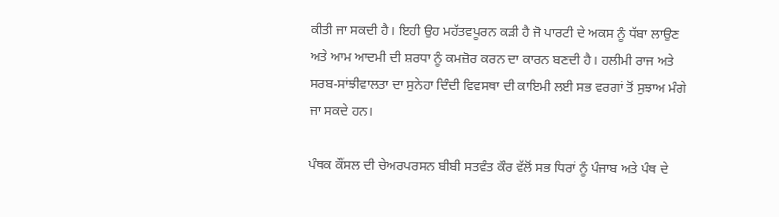ਕੀਤੀ ਜਾ ਸਕਦੀ ਹੈ। ਇਹੀ ਉਹ ਮਹੱਤਵਪੂਰਨ ਕੜੀ ਹੈ ਜੋ ਪਾਰਟੀ ਦੇ ਅਕਸ ਨੂੰ ਧੱਬਾ ਲਾਉਣ ਅਤੇ ਆਮ ਆਦਮੀ ਦੀ ਸ਼ਰਧਾ ਨੂੰ ਕਮਜ਼ੋਰ ਕਰਨ ਦਾ ਕਾਰਨ ਬਣਦੀ ਹੈ। ਹਲੀਮੀ ਰਾਜ ਅਤੇ ਸਰਬ-ਸਾਂਝੀਵਾਲਤਾ ਦਾ ਸੁਨੇਹਾ ਦਿੰਦੀ ਵਿਵਸਥਾ ਦੀ ਕਾਇਮੀ ਲਈ ਸਭ ਵਰਗਾਂ ਤੋਂ ਸੁਝਾਅ ਮੰਗੇ ਜਾ ਸਕਦੇ ਹਨ।

ਪੰਥਕ ਕੌਂਸਲ ਦੀ ਚੇਅਰਪਰਸਨ ਬੀਬੀ ਸਤਵੰਤ ਕੌਰ ਵੱਲੋਂ ਸਭ ਧਿਰਾਂ ਨੂੰ ਪੰਜਾਬ ਅਤੇ ਪੰਥ ਦੇ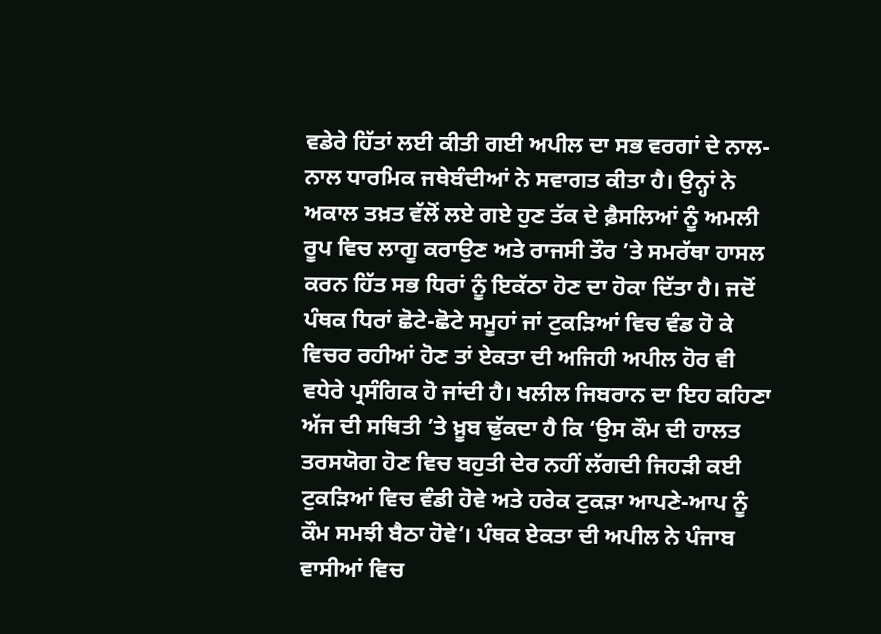ਵਡੇਰੇ ਹਿੱਤਾਂ ਲਈ ਕੀਤੀ ਗਈ ਅਪੀਲ ਦਾ ਸਭ ਵਰਗਾਂ ਦੇ ਨਾਲ-ਨਾਲ ਧਾਰਮਿਕ ਜਥੇਬੰਦੀਆਂ ਨੇ ਸਵਾਗਤ ਕੀਤਾ ਹੈ। ਉਨ੍ਹਾਂ ਨੇ ਅਕਾਲ ਤਖ਼ਤ ਵੱਲੋਂ ਲਏ ਗਏ ਹੁਣ ਤੱਕ ਦੇ ਫ਼ੈਸਲਿਆਂ ਨੂੰ ਅਮਲੀ ਰੂਪ ਵਿਚ ਲਾਗੂ ਕਰਾਉਣ ਅਤੇ ਰਾਜਸੀ ਤੌਰ ’ਤੇ ਸਮਰੱਥਾ ਹਾਸਲ ਕਰਨ ਹਿੱਤ ਸਭ ਧਿਰਾਂ ਨੂੰ ਇਕੱਠਾ ਹੋਣ ਦਾ ਹੋਕਾ ਦਿੱਤਾ ਹੈ। ਜਦੋਂ ਪੰਥਕ ਧਿਰਾਂ ਛੋਟੇ-ਛੋਟੇ ਸਮੂਹਾਂ ਜਾਂ ਟੁਕੜਿਆਂ ਵਿਚ ਵੰਡ ਹੋ ਕੇ ਵਿਚਰ ਰਹੀਆਂ ਹੋਣ ਤਾਂ ਏਕਤਾ ਦੀ ਅਜਿਹੀ ਅਪੀਲ ਹੋਰ ਵੀ ਵਧੇਰੇ ਪ੍ਰਸੰਗਿਕ ਹੋ ਜਾਂਦੀ ਹੈ। ਖਲੀਲ ਜਿਬਰਾਨ ਦਾ ਇਹ ਕਹਿਣਾ ਅੱਜ ਦੀ ਸਥਿਤੀ ’ਤੇ ਖ਼ੂਬ ਢੁੱਕਦਾ ਹੈ ਕਿ ‘ਉਸ ਕੌਮ ਦੀ ਹਾਲਤ ਤਰਸਯੋਗ ਹੋਣ ਵਿਚ ਬਹੁਤੀ ਦੇਰ ਨਹੀਂ ਲੱਗਦੀ ਜਿਹੜੀ ਕਈ ਟੁਕੜਿਆਂ ਵਿਚ ਵੰਡੀ ਹੋਵੇ ਅਤੇ ਹਰੇਕ ਟੁਕੜਾ ਆਪਣੇ-ਆਪ ਨੂੰ ਕੌਮ ਸਮਝੀ ਬੈਠਾ ਹੋਵੇ’। ਪੰਥਕ ਏਕਤਾ ਦੀ ਅਪੀਲ ਨੇ ਪੰਜਾਬ ਵਾਸੀਆਂ ਵਿਚ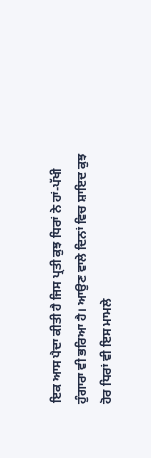ਇਕ ਆਸ ਪੈਦਾ ਕੀਤੀ ਹੈ ਜਿਸ ਪ੍ਰਤੀ ਕੁਝ ਧਿਰਾਂ ਨੇ ਹਾਂ-ਪੱਖੀ ਹੁੰਗਾਰਾ ਵੀ ਭਰਿਆ ਹੈ। ਆਉਣ ਵਾਲੇ ਦਿਨਾਂ ਵਿਚ ਸ਼ਾਇਦ ਕੁਝ ਹੋਰ ਧਿਰਾਂ ਵੀ ਇਸ ਮਾਮਲੇ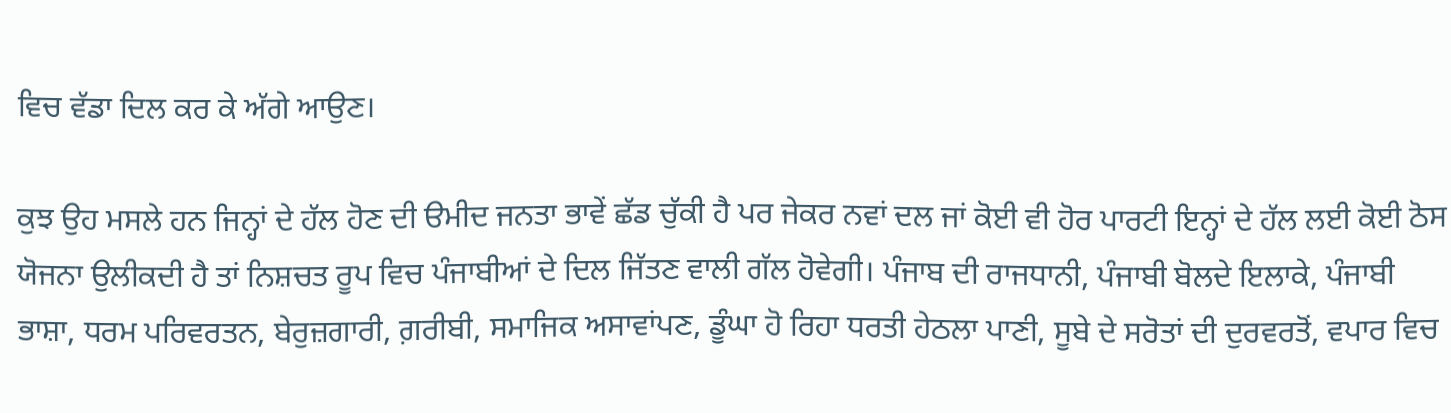ਵਿਚ ਵੱਡਾ ਦਿਲ ਕਰ ਕੇ ਅੱਗੇ ਆਉਣ।

ਕੁਝ ਉਹ ਮਸਲੇ ਹਨ ਜਿਨ੍ਹਾਂ ਦੇ ਹੱਲ ਹੋਣ ਦੀ ੳਮੀਦ ਜਨਤਾ ਭਾਵੇਂ ਛੱਡ ਚੁੱਕੀ ਹੈ ਪਰ ਜੇਕਰ ਨਵਾਂ ਦਲ ਜਾਂ ਕੋਈ ਵੀ ਹੋਰ ਪਾਰਟੀ ਇਨ੍ਹਾਂ ਦੇ ਹੱਲ ਲਈ ਕੋਈ ਠੋਸ ਯੋਜਨਾ ਉਲੀਕਦੀ ਹੈ ਤਾਂ ਨਿਸ਼ਚਤ ਰੂਪ ਵਿਚ ਪੰਜਾਬੀਆਂ ਦੇ ਦਿਲ ਜਿੱਤਣ ਵਾਲੀ ਗੱਲ ਹੋਵੇਗੀ। ਪੰਜਾਬ ਦੀ ਰਾਜਧਾਨੀ, ਪੰਜਾਬੀ ਬੋਲਦੇ ਇਲਾਕੇ, ਪੰਜਾਬੀ ਭਾਸ਼ਾ, ਧਰਮ ਪਰਿਵਰਤਨ, ਬੇਰੁਜ਼ਗਾਰੀ, ਗ਼ਰੀਬੀ, ਸਮਾਜਿਕ ਅਸਾਵਾਂਪਣ, ਡੂੰਘਾ ਹੋ ਰਿਹਾ ਧਰਤੀ ਹੇਠਲਾ ਪਾਣੀ, ਸੂਬੇ ਦੇ ਸਰੋਤਾਂ ਦੀ ਦੁਰਵਰਤੋਂ, ਵਪਾਰ ਵਿਚ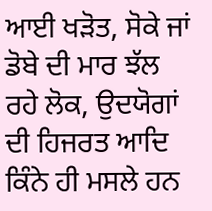ਆਈ ਖੜੋਤ, ਸੋਕੇ ਜਾਂ ਡੋਬੇ ਦੀ ਮਾਰ ਝੱਲ ਰਹੇ ਲੋਕ, ਉਦਯੋਗਾਂ ਦੀ ਹਿਜਰਤ ਆਦਿ ਕਿੰਨੇ ਹੀ ਮਸਲੇ ਹਨ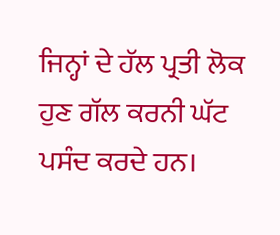ਜਿਨ੍ਹਾਂ ਦੇ ਹੱਲ ਪ੍ਰਤੀ ਲੋਕ ਹੁਣ ਗੱਲ ਕਰਨੀ ਘੱਟ ਪਸੰਦ ਕਰਦੇ ਹਨ।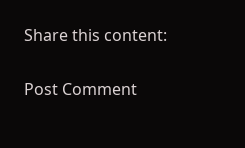Share this content:

Post Comment